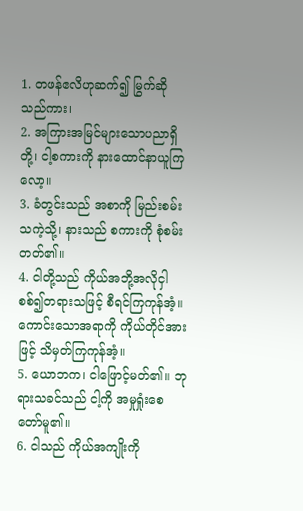1. တဖန်ဧလိဟုဆက်၍ မြွက်ဆိုသည်ကား၊
2. အကြားအမြင်များသောပညာရှိတို့၊ ငါ့စကားကို နားထောင်နာယူကြလော့။
3. ခံတွင်းသည် အစာကို မြည်းစမ်းသကဲ့သို့၊ နားသည် စကားကို စုံစမ်းတတ်၏။
4. ငါတို့သည် ကိုယ်အဘို့အလိုငှါ စစ်၍တရားသဖြင့် စီရင်ကြကုန်အံ့။ ကောင်းသောအရာကို ကိုယ်တိုင်အားဖြင့် သိမှတ်ကြကုန်အံ့။
5. ယောဘက၊ ငါဖြောင့်မတ်၏။ ဘုရားသခင်သည် ငါ့ကို အမှုရှုံးစေတော်မူ၏။
6. ငါသည် ကိုယ်အကျိုးကို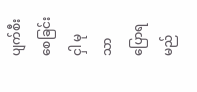ပျက်စီးစေခြင်းငှါ မုသာပြောရမည်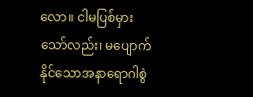လော။ ငါမပြစ်မှားသော်လည်း၊ မပျောက်နိုင်သောအနာရောဂါစွဲ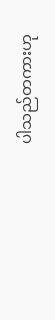ပါသည်တကားဟု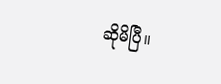ဆိုမိပြီ။